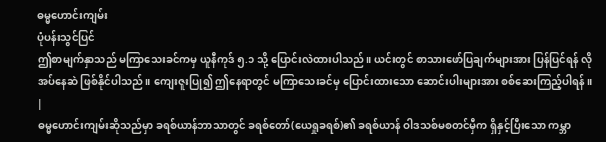ဓမ္မဟောင်းကျမ်း
ပုံပန်းသွင်ပြင်
ဤစာမျက်နှာသည် မကြာသေးခင်ကမှ ယူနီကုဒ် ၅.၁ သို့ ပြောင်းလဲထားပါသည်။ ယင်းတွင် စာသားဖော်ပြချက်များအား ပြန်ပြင်ရန် လိုအပ်နေဆဲ ဖြစ်နိုင်ပါသည်။ ကျေးဇူးပြု၍ ဤနေရာတွင် မကြာသေးခင်မှ ပြောင်းထားသော ဆောင်းပါးများအား စစ်ဆေးကြည့်ပါရန်။ |
ဓမ္မဟောင်းကျမ်းဆိုသည်မှာ ခရစ်ယာန်ဘာသာတွင် ခရစ်တော်(ယေရှုခရစ်)၏ ခရစ်ယာန် ဝါဒသစ်မစတင်မှီက ရှိနှင့်ပြီးသော ကမ္ဘာ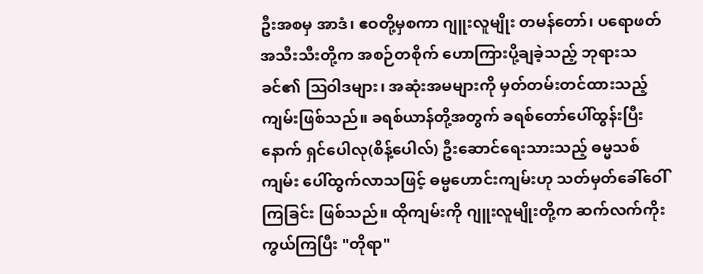ဦးအစမှ အာဒံ၊ ဧဝတို့မှစကာ ဂျူးလူမျိုး တမန်တော်၊ ပရောဖတ် အသီးသီးတို့က အစဉ်တစိုက် ဟောကြားပို့ချခဲ့သည့် ဘုရားသခင်၏ ဩဝါဒများ၊ အဆုံးအမများကို မှတ်တမ်းတင်ထားသည့် ကျမ်းဖြစ်သည်။ ခရစ်ယာန်တို့အတွက် ခရစ်တော်ပေါ်ထွန်းပြီးနောက် ရှင်ပေါလု(စိန့်ပေါလ်) ဦးဆောင်ရေးသားသည့် ဓမ္မသစ်ကျမ်း ပေါ်ထွက်လာသဖြင့် ဓမ္မဟောင်းကျမ်းဟု သတ်မှတ်ခေါ်ဝေါ်ကြခြင်း ဖြစ်သည်။ ထိုကျမ်းကို ဂျူးလူမျိုးတို့က ဆက်လက်ကိုးကွယ်ကြပြီး "တိုရာ"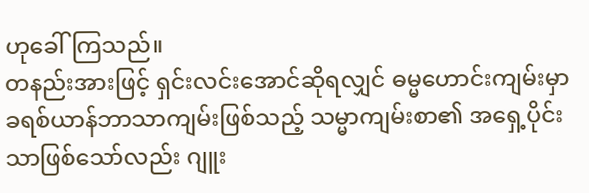ဟုခေါ်ကြသည်။
တနည်းအားဖြင့် ရှင်းလင်းအောင်ဆိုရလျှင် ဓမ္မဟောင်းကျမ်းမှာ ခရစ်ယာန်ဘာသာကျမ်းဖြစ်သည့် သမ္မာကျမ်းစာ၏ အရှေ့ပိုင်းသာဖြစ်သော်လည်း ဂျူး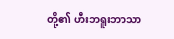တို့၏ ဟီးဘရူးဘာသာ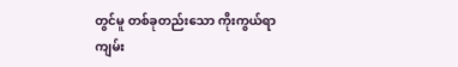တွင်မူ တစ်ခုတည်းသော ကိုးကွယ်ရာကျမ်း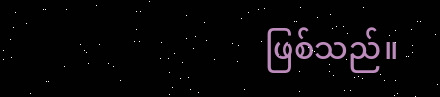ဖြစ်သည်။